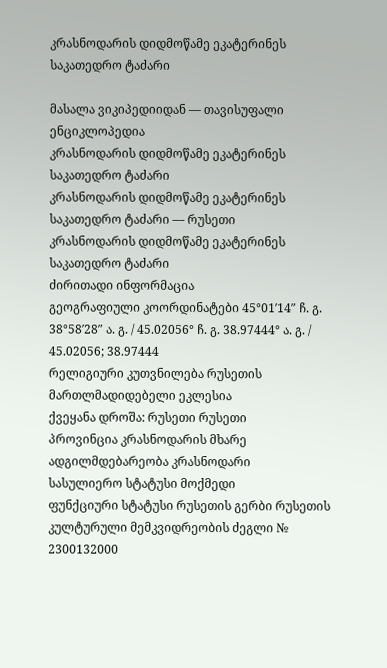კრასნოდარის დიდმოწამე ეკატერინეს საკათედრო ტაძარი

მასალა ვიკიპედიიდან — თავისუფალი ენციკლოპედია
კრასნოდარის დიდმოწამე ეკატერინეს საკათედრო ტაძარი
კრასნოდარის დიდმოწამე ეკატერინეს საკათედრო ტაძარი — რუსეთი
კრასნოდარის დიდმოწამე ეკატერინეს საკათედრო ტაძარი
ძირითადი ინფორმაცია
გეოგრაფიული კოორდინატები 45°01′14″ ჩ. გ. 38°58′28″ ა. გ. / 45.02056° ჩ. გ. 38.97444° ა. გ. / 45.02056; 38.97444
რელიგიური კუთვნილება რუსეთის მართლმადიდებელი ეკლესია
ქვეყანა დროშა: რუსეთი რუსეთი
პროვინცია კრასნოდარის მხარე
ადგილმდებარეობა კრასნოდარი
სასულიერო სტატუსი მოქმედი
ფუნქციური სტატუსი რუსეთის გერბი რუსეთის კულტურული მემკვიდრეობის ძეგლი № 2300132000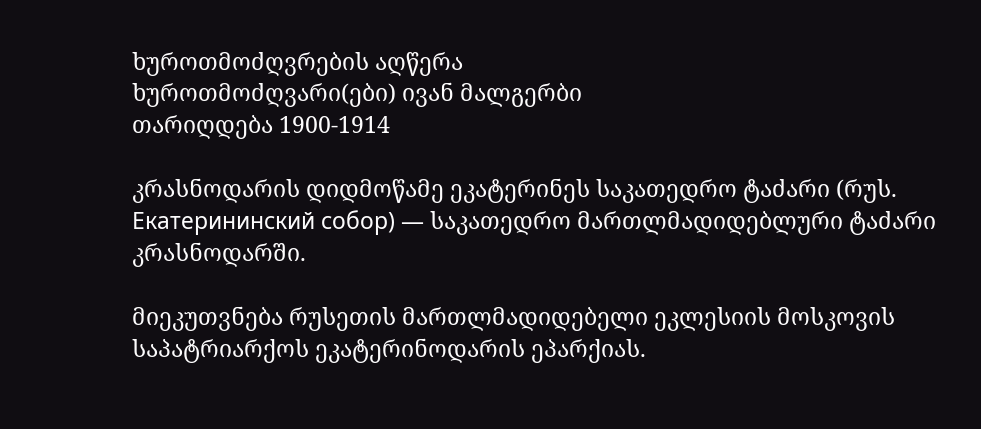ხუროთმოძღვრების აღწერა
ხუროთმოძღვარი(ები) ივან მალგერბი
თარიღდება 1900-1914

კრასნოდარის დიდმოწამე ეკატერინეს საკათედრო ტაძარი (რუს. Екатерининский собор) — საკათედრო მართლმადიდებლური ტაძარი კრასნოდარში.

მიეკუთვნება რუსეთის მართლმადიდებელი ეკლესიის მოსკოვის საპატრიარქოს ეკატერინოდარის ეპარქიას.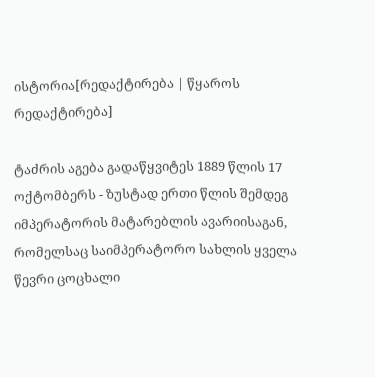ისტორია[რედაქტირება | წყაროს რედაქტირება]

ტაძრის აგება გადაწყვიტეს 1889 წლის 17 ოქტომბერს - ზუსტად ერთი წლის შემდეგ იმპერატორის მატარებლის ავარიისაგან, რომელსაც საიმპერატორო სახლის ყველა წევრი ცოცხალი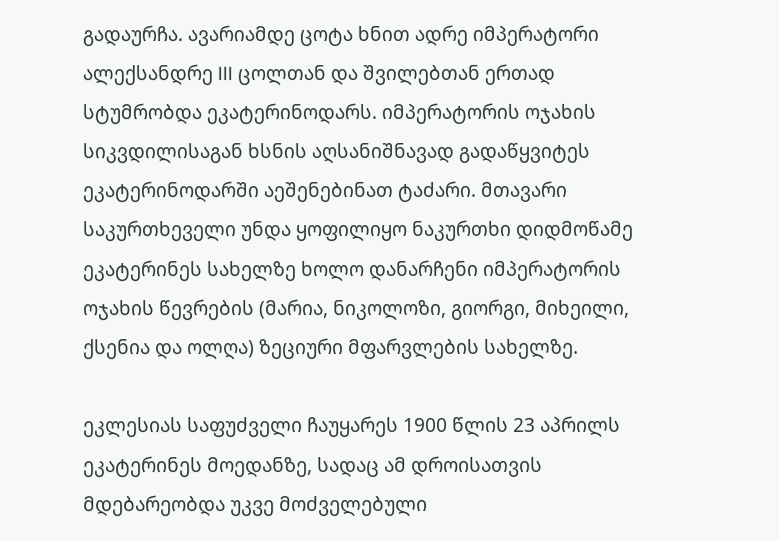გადაურჩა. ავარიამდე ცოტა ხნით ადრე იმპერატორი ალექსანდრე III ცოლთან და შვილებთან ერთად სტუმრობდა ეკატერინოდარს. იმპერატორის ოჯახის სიკვდილისაგან ხსნის აღსანიშნავად გადაწყვიტეს ეკატერინოდარში აეშენებინათ ტაძარი. მთავარი საკურთხეველი უნდა ყოფილიყო ნაკურთხი დიდმოწამე ეკატერინეს სახელზე ხოლო დანარჩენი იმპერატორის ოჯახის წევრების (მარია, ნიკოლოზი, გიორგი, მიხეილი, ქსენია და ოლღა) ზეციური მფარვლების სახელზე.

ეკლესიას საფუძველი ჩაუყარეს 1900 წლის 23 აპრილს ეკატერინეს მოედანზე, სადაც ამ დროისათვის მდებარეობდა უკვე მოძველებული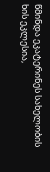წმინდა ეკატერინეს სახელობის ხის ეკლესია,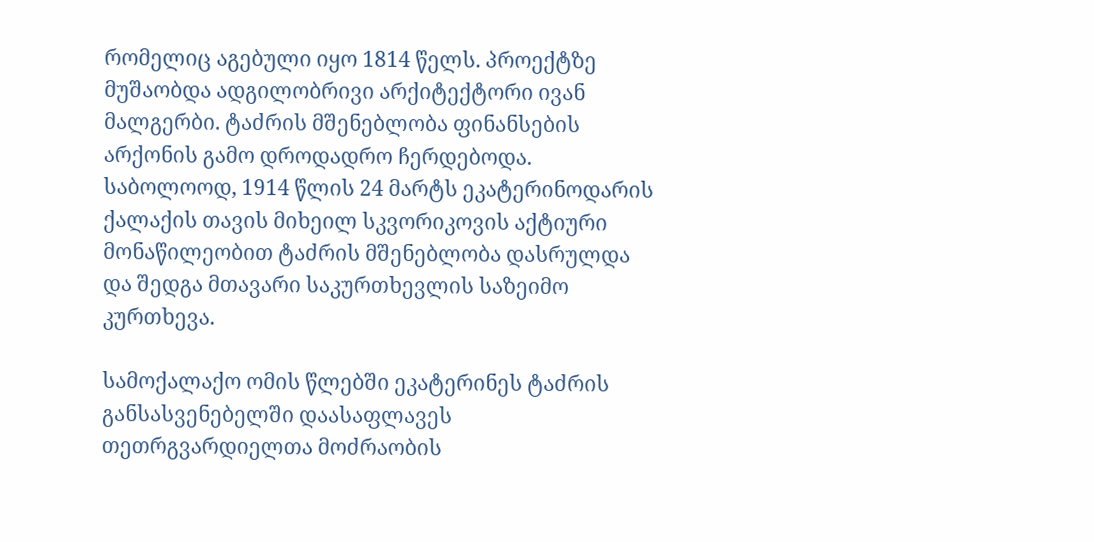რომელიც აგებული იყო 1814 წელს. პროექტზე მუშაობდა ადგილობრივი არქიტექტორი ივან მალგერბი. ტაძრის მშენებლობა ფინანსების არქონის გამო დროდადრო ჩერდებოდა. საბოლოოდ, 1914 წლის 24 მარტს ეკატერინოდარის ქალაქის თავის მიხეილ სკვორიკოვის აქტიური მონაწილეობით ტაძრის მშენებლობა დასრულდა და შედგა მთავარი საკურთხევლის საზეიმო კურთხევა.

სამოქალაქო ომის წლებში ეკატერინეს ტაძრის განსასვენებელში დაასაფლავეს თეთრგვარდიელთა მოძრაობის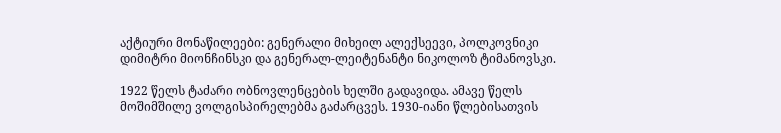აქტიური მონაწილეები: გენერალი მიხეილ ალექსეევი, პოლკოვნიკი დიმიტრი მიონჩინსკი და გენერალ-ლეიტენანტი ნიკოლოზ ტიმანოვსკი.

1922 წელს ტაძარი ობნოვლენცების ხელში გადავიდა. ამავე წელს მოშიმშილე ვოლგისპირელებმა გაძარცვეს. 1930-იანი წლებისათვის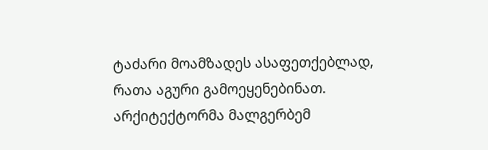ტაძარი მოამზადეს ასაფეთქებლად, რათა აგური გამოეყენებინათ. არქიტექტორმა მალგერბემ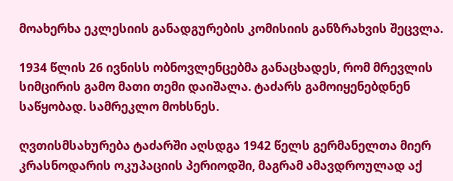მოახერხა ეკლესიის განადგურების კომისიის განზრახვის შეცვლა.

1934 წლის 26 ივნისს ობნოვლენცებმა განაცხადეს, რომ მრევლის სიმცირის გამო მათი თემი დაიშალა. ტაძარს გამოიყენებდნენ საწყობად. სამრეკლო მოხსნეს.

ღვთისმსახურება ტაძარში აღსდგა 1942 წელს გერმანელთა მიერ კრასნოდარის ოკუპაციის პერიოდში, მაგრამ ამავდროულად აქ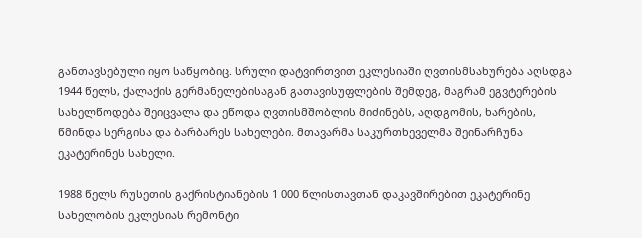განთავსებული იყო საწყობიც. სრული დატვირთვით ეკლესიაში ღვთისმსახურება აღსდგა 1944 წელს, ქალაქის გერმანელებისაგან გათავისუფლების შემდეგ, მაგრამ ეგვტერების სახელწოდება შეიცვალა და ეწოდა ღვთისმშობლის მიძინებს, აღდგომის, ხარების, წმინდა სერგისა და ბარბარეს სახელები. მთავარმა საკურთხეველმა შეინარჩუნა ეკატერინეს სახელი.

1988 წელს რუსეთის გაქრისტიანების 1 000 წლისთავთან დაკავშირებით ეკატერინე სახელობის ეკლესიას რემონტი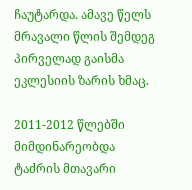ჩაუტარდა. ამავე წელს მრავალი წლის შემდეგ პირველად გაისმა ეკლესიის ზარის ხმაც.

2011-2012 წლებში მიმდინარეობდა ტაძრის მთავარი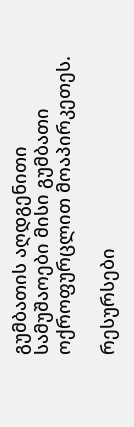გუმბათის აღდგენითი სამუშაოები მისი გუმბათი ოქროფურცლით მოაპირკეთეს.

რესურსები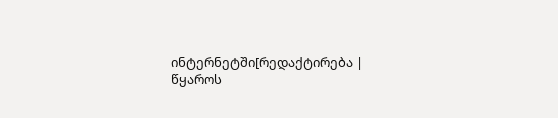ინტერნეტში[რედაქტირება | წყაროს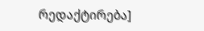რედაქტირება]